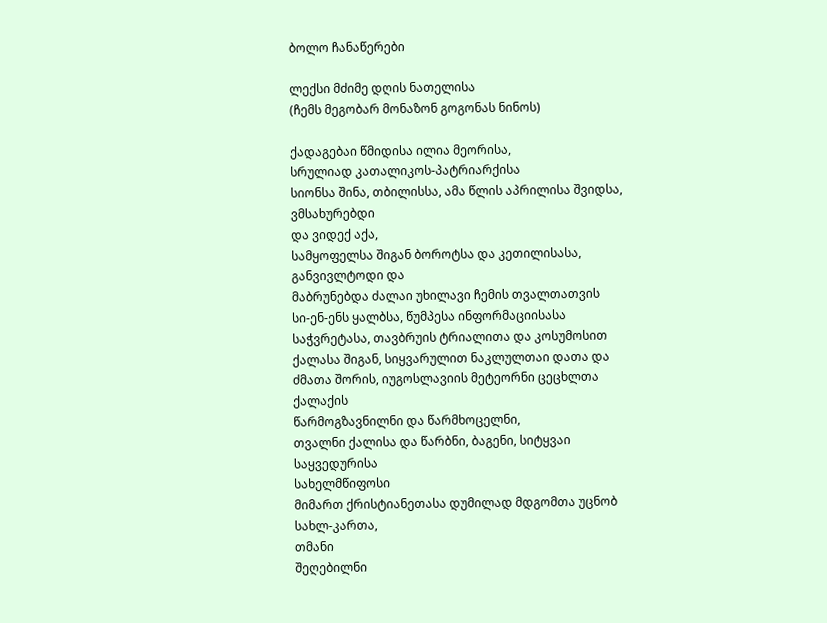ბოლო ჩანაწერები

ლექსი მძიმე დღის ნათელისა
(ჩემს მეგობარ მონაზონ გოგონას ნინოს)

ქადაგებაი წმიდისა ილია მეორისა,
სრულიად კათალიკოს-პატრიარქისა
სიონსა შინა, თბილისსა, ამა წლის აპრილისა შვიდსა,
ვმსახურებდი
და ვიდექ აქა,
სამყოფელსა შიგან ბოროტსა და კეთილისასა, განვივლტოდი და
მაბრუნებდა ძალაი უხილავი ჩემის თვალთათვის
სი-ენ-ენს ყალბსა, წუმპესა ინფორმაციისასა
საჭვრეტასა, თავბრუის ტრიალითა და კოსუმოსით
ქალასა შიგან, სიყვარულით ნაკლულთაი დათა და
ძმათა შორის, იუგოსლავიის მეტეორნი ცეცხლთა ქალაქის
წარმოგზავნილნი და წარმხოცელნი,
თვალნი ქალისა და წარბნი, ბაგენი, სიტყვაი საყვედურისა
სახელმწიფოსი
მიმართ ქრისტიანეთასა დუმილად მდგომთა უცნობ სახლ-კართა,
თმანი
შეღებილნი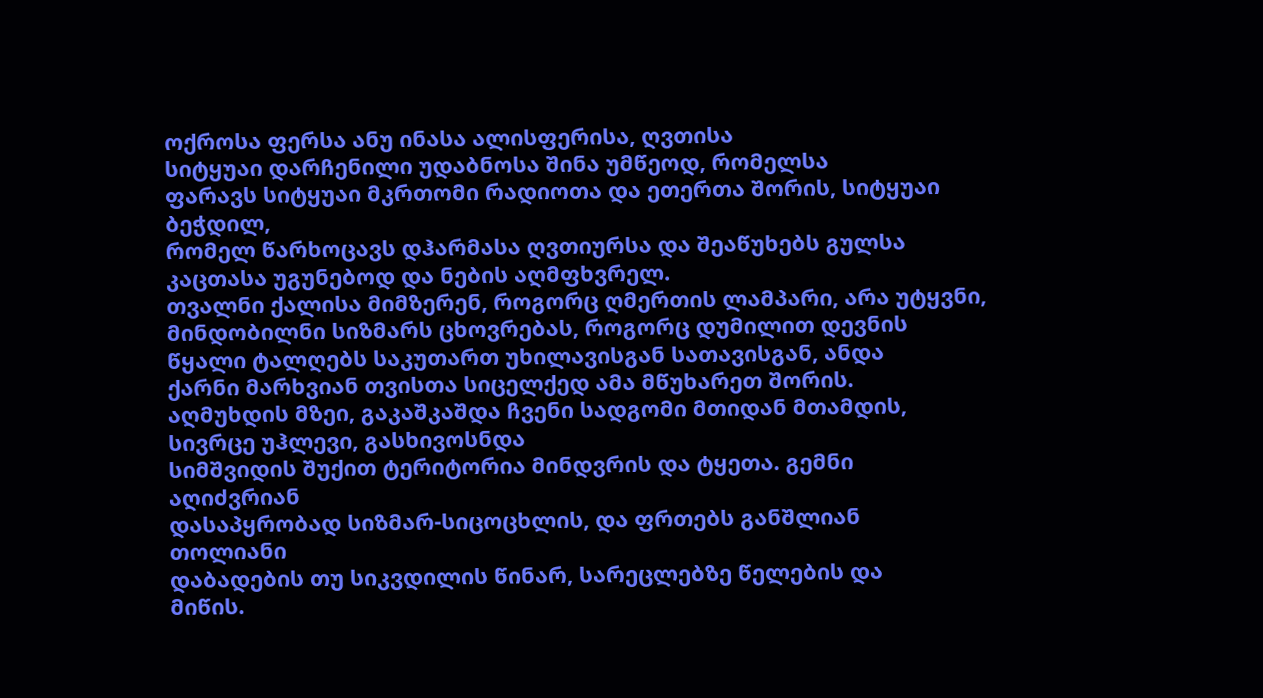ოქროსა ფერსა ანუ ინასა ალისფერისა, ღვთისა
სიტყუაი დარჩენილი უდაბნოსა შინა უმწეოდ, რომელსა
ფარავს სიტყუაი მკრთომი რადიოთა და ეთერთა შორის, სიტყუაი
ბეჭდილ,
რომელ წარხოცავს დჰარმასა ღვთიურსა და შეაწუხებს გულსა
კაცთასა უგუნებოდ და ნების აღმფხვრელ.
თვალნი ქალისა მიმზერენ, როგორც ღმერთის ლამპარი, არა უტყვნი,
მინდობილნი სიზმარს ცხოვრებას, როგორც დუმილით დევნის
წყალი ტალღებს საკუთართ უხილავისგან სათავისგან, ანდა
ქარნი მარხვიან თვისთა სიცელქედ ამა მწუხარეთ შორის.
აღმუხდის მზეი, გაკაშკაშდა ჩვენი სადგომი მთიდან მთამდის,
სივრცე უჰლევი, გასხივოსნდა
სიმშვიდის შუქით ტერიტორია მინდვრის და ტყეთა. გემნი
აღიძვრიან
დასაპყრობად სიზმარ-სიცოცხლის, და ფრთებს განშლიან
თოლიანი
დაბადების თუ სიკვდილის წინარ, სარეცლებზე წელების და
მიწის.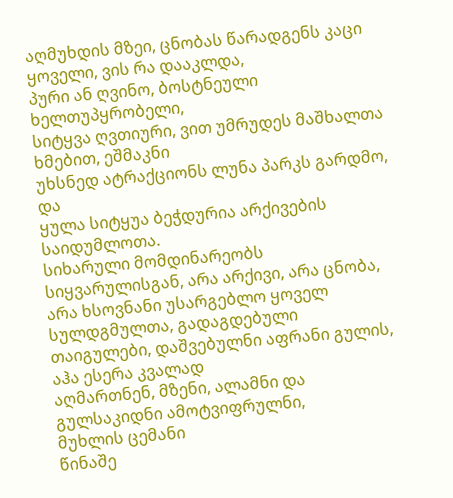აღმუხდის მზეი, ცნობას წარადგენს კაცი ყოველი, ვის რა დააკლდა,
პური ან ღვინო, ბოსტნეული ხელთუპყრობელი,
სიტყვა ღვთიური, ვით უმრუდეს მაშხალთა ხმებით, ეშმაკნი
უხსნედ ატრაქციონს ლუნა პარკს გარდმო, და
ყულა სიტყუა ბეჭდურია არქივების საიდუმლოთა.
სიხარული მომდინარეობს სიყვარულისგან, არა არქივი, არა ცნობა,
არა ხსოვნანი უსარგებლო ყოველ სულდგმულთა, გადაგდებული
თაიგულები, დაშვებულნი აფრანი გულის, აჰა ესერა კვალად
აღმართნენ, მზენი, ალამნი და გულსაკიდნი ამოტვიფრულნი,
მუხლის ცემანი
წინაშე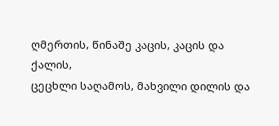ღმერთის, წინაშე კაცის, კაცის და ქალის,
ცეცხლი საღამოს, მახვილი დილის და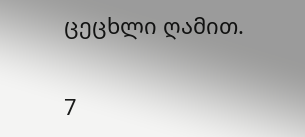ცეცხლი ღამით.

7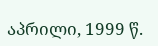აპრილი, 1999 წ.